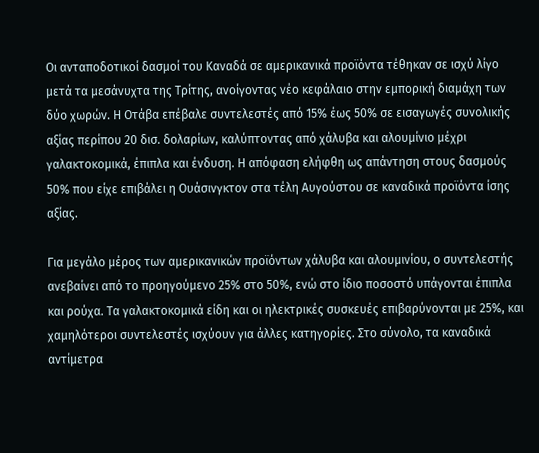Οι ανταποδοτικοί δασμοί του Καναδά σε αμερικανικά προϊόντα τέθηκαν σε ισχύ λίγο μετά τα μεσάνυχτα της Τρίτης, ανοίγοντας νέο κεφάλαιο στην εμπορική διαμάχη των δύο χωρών. Η Οτάβα επέβαλε συντελεστές από 15% έως 50% σε εισαγωγές συνολικής αξίας περίπου 20 δισ. δολαρίων, καλύπτοντας από χάλυβα και αλουμίνιο μέχρι γαλακτοκομικά, έπιπλα και ένδυση. Η απόφαση ελήφθη ως απάντηση στους δασμούς 50% που είχε επιβάλει η Ουάσινγκτον στα τέλη Αυγούστου σε καναδικά προϊόντα ίσης αξίας.

Για μεγάλο μέρος των αμερικανικών προϊόντων χάλυβα και αλουμινίου, ο συντελεστής ανεβαίνει από το προηγούμενο 25% στο 50%, ενώ στο ίδιο ποσοστό υπάγονται έπιπλα και ρούχα. Τα γαλακτοκομικά είδη και οι ηλεκτρικές συσκευές επιβαρύνονται με 25%, και χαμηλότεροι συντελεστές ισχύουν για άλλες κατηγορίες. Στο σύνολο, τα καναδικά αντίμετρα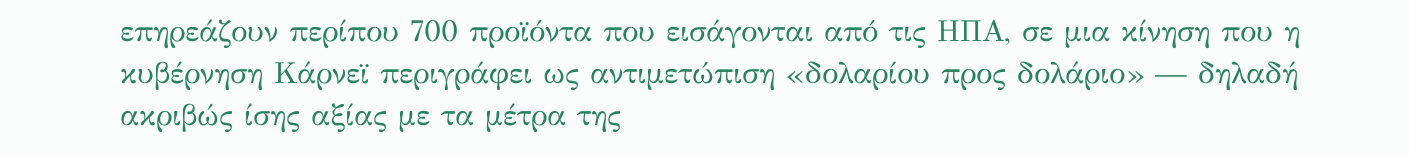επηρεάζουν περίπου 700 προϊόντα που εισάγονται από τις ΗΠΑ, σε μια κίνηση που η κυβέρνηση Κάρνεϊ περιγράφει ως αντιμετώπιση «δολαρίου προς δολάριο» — δηλαδή ακριβώς ίσης αξίας με τα μέτρα της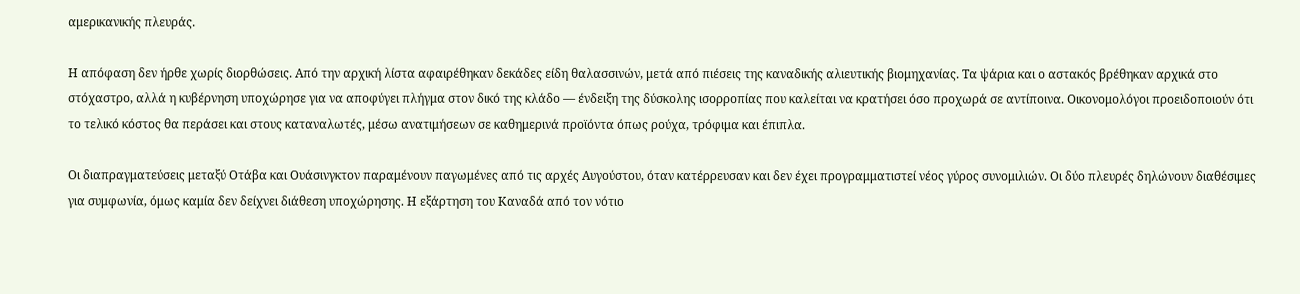αμερικανικής πλευράς.

Η απόφαση δεν ήρθε χωρίς διορθώσεις. Από την αρχική λίστα αφαιρέθηκαν δεκάδες είδη θαλασσινών, μετά από πιέσεις της καναδικής αλιευτικής βιομηχανίας. Τα ψάρια και ο αστακός βρέθηκαν αρχικά στο στόχαστρο, αλλά η κυβέρνηση υποχώρησε για να αποφύγει πλήγμα στον δικό της κλάδο — ένδειξη της δύσκολης ισορροπίας που καλείται να κρατήσει όσο προχωρά σε αντίποινα. Οικονομολόγοι προειδοποιούν ότι το τελικό κόστος θα περάσει και στους καταναλωτές, μέσω ανατιμήσεων σε καθημερινά προϊόντα όπως ρούχα, τρόφιμα και έπιπλα.

Οι διαπραγματεύσεις μεταξύ Οτάβα και Ουάσινγκτον παραμένουν παγωμένες από τις αρχές Αυγούστου, όταν κατέρρευσαν και δεν έχει προγραμματιστεί νέος γύρος συνομιλιών. Οι δύο πλευρές δηλώνουν διαθέσιμες για συμφωνία, όμως καμία δεν δείχνει διάθεση υποχώρησης. Η εξάρτηση του Καναδά από τον νότιο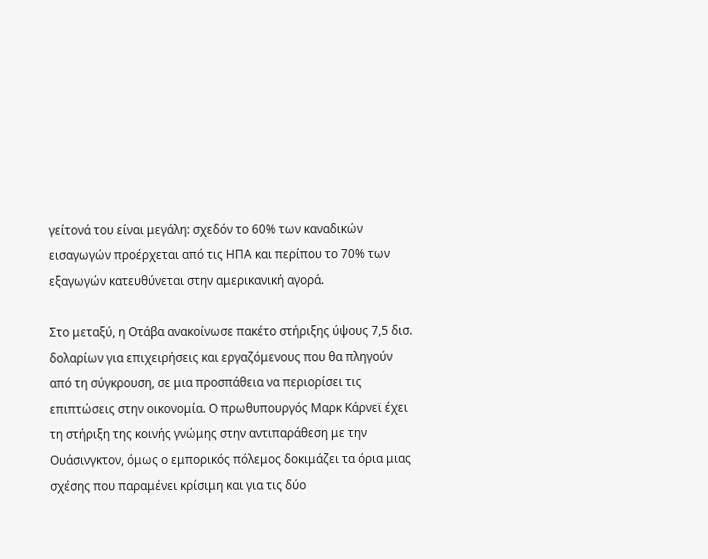γείτονά του είναι μεγάλη: σχεδόν το 60% των καναδικών εισαγωγών προέρχεται από τις ΗΠΑ και περίπου το 70% των εξαγωγών κατευθύνεται στην αμερικανική αγορά.

Στο μεταξύ, η Οτάβα ανακοίνωσε πακέτο στήριξης ύψους 7,5 δισ. δολαρίων για επιχειρήσεις και εργαζόμενους που θα πληγούν από τη σύγκρουση, σε μια προσπάθεια να περιορίσει τις επιπτώσεις στην οικονομία. Ο πρωθυπουργός Μαρκ Κάρνεϊ έχει τη στήριξη της κοινής γνώμης στην αντιπαράθεση με την Ουάσινγκτον, όμως ο εμπορικός πόλεμος δοκιμάζει τα όρια μιας σχέσης που παραμένει κρίσιμη και για τις δύο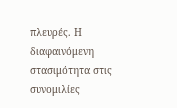πλευρές. Η διαφαινόμενη στασιμότητα στις συνομιλίες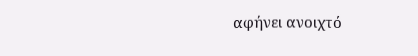αφήνει ανοιχτό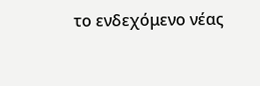το ενδεχόμενο νέας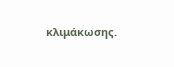κλιμάκωσης.